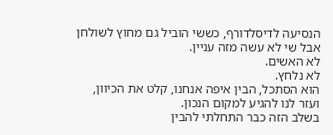הנסיעה לדיסלדורף, כששי הוביל גם מחוץ לשולחן
אבל שי לא עשה מזה עניין.
לא האשים.
לא נלחץ.
הוא הסתכל, הבין איפה אנחנו, קלט את הכיוון, ועזר לנו להגיע למקום הנכון.
בשלב הזה כבר התחלתי להבין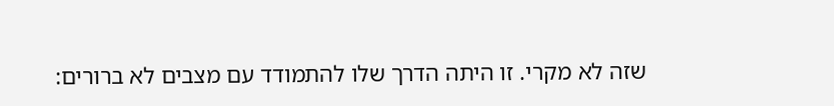שזה לא מקרי. זו היתה הדרך שלו להתמודד עם מצבים לא ברורים: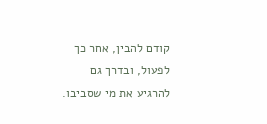קודם להבין, אחר כך לפעול, ובדרך גם להרגיע את מי שסביבו.